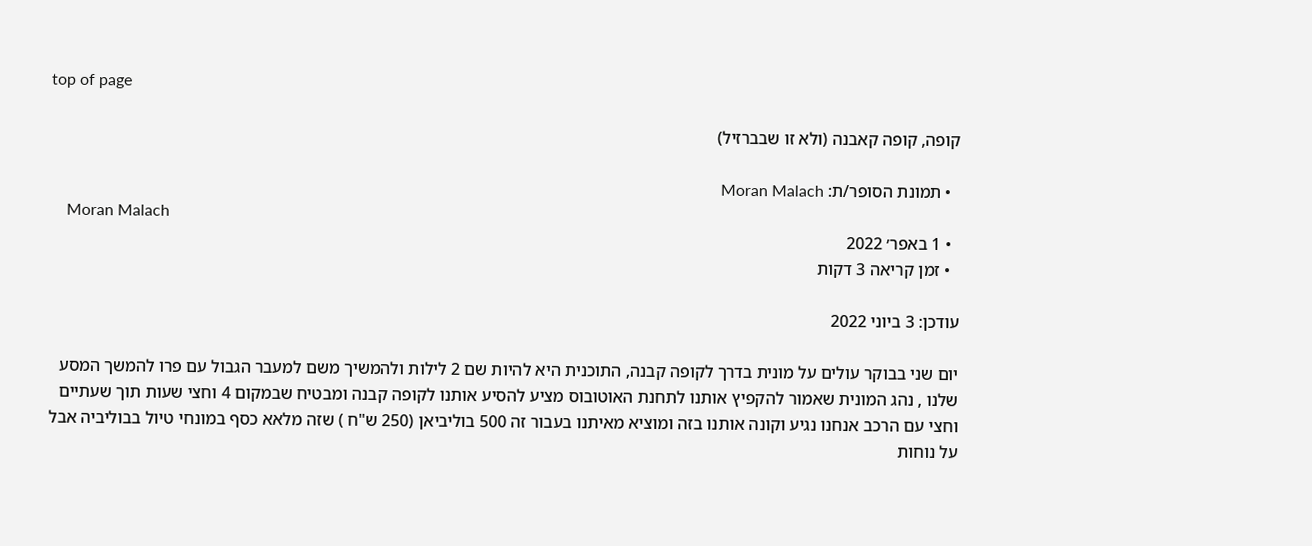top of page

קופה, קופה קאבנה (ולא זו שבברזיל)

  • תמונת הסופר/ת: Moran Malach
    Moran Malach
  • 1 באפר׳ 2022
  • זמן קריאה 3 דקות

עודכן: 3 ביוני 2022

יום שני בבוקר עולים על מונית בדרך לקופה קבנה, התוכנית היא להיות שם 2 לילות ולהמשיך משם למעבר הגבול עם פרו להמשך המסע שלנו , נהג המונית שאמור להקפיץ אותנו לתחנת האוטובוס מציע להסיע אותנו לקופה קבנה ומבטיח שבמקום 4 וחצי שעות תוך שעתיים וחצי עם הרכב אנחנו נגיע וקונה אותנו בזה ומוציא מאיתנו בעבור זה 500 בוליביאן (250 ש"ח ) שזה מלאא כסף במונחי טיול בבוליביה אבל על נוחות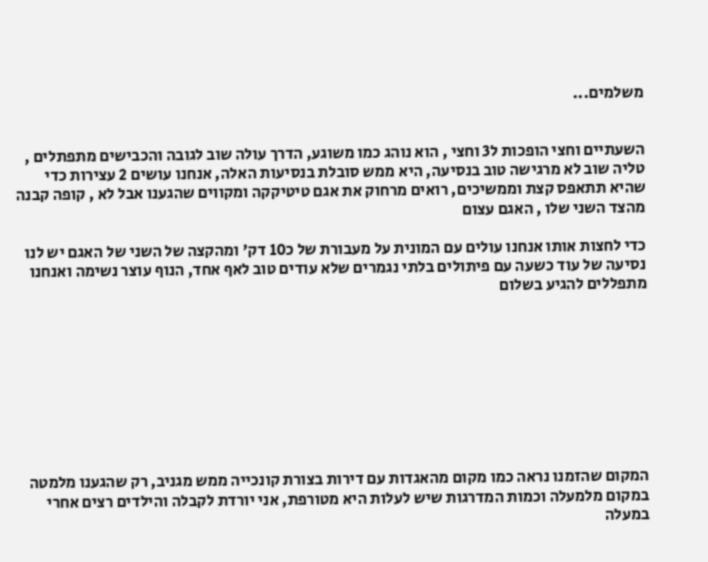משלמים...


השעתיים וחצי הופכות ל3 וחצי , הוא נוהג כמו משוגע, הדרך עולה שוב לגובה והכבישים מתפתלים , טליה שוב לא מרגישה טוב בנסיעה, היא ממש סובלת בנסיעות האלה, אנחנו עושים 2 עצירות כדי שהיא תתאפס קצת וממשיכים, רואים מרחוק את אגם טיטיקקה ומקווים שהגענו אבל לא , קופה קבנה מהצד השני שלו , האגם עצום

כדי לחצות אותו אנחנו עולים עם המונית על מעבורת של כ10 דק' ומהקצה של השני של האגם יש לנו נסיעה של עוד כשעה עם פיתולים בלתי נגמרים שלא עודים טוב לאף אחד, הנוף עוצר נשימה ואנחנו מתפללים להגיע בשלום









המקום שהזמנו נראה כמו מקום מהאגדות עם דירות בצורת קונכייה ממש מגניב, רק שהגענו מלמטה במקום מלמעלה וכמות המדרגות שיש לעלות היא מטורפת, אני יורדת לקבלה והילדים רצים אחרי במעלה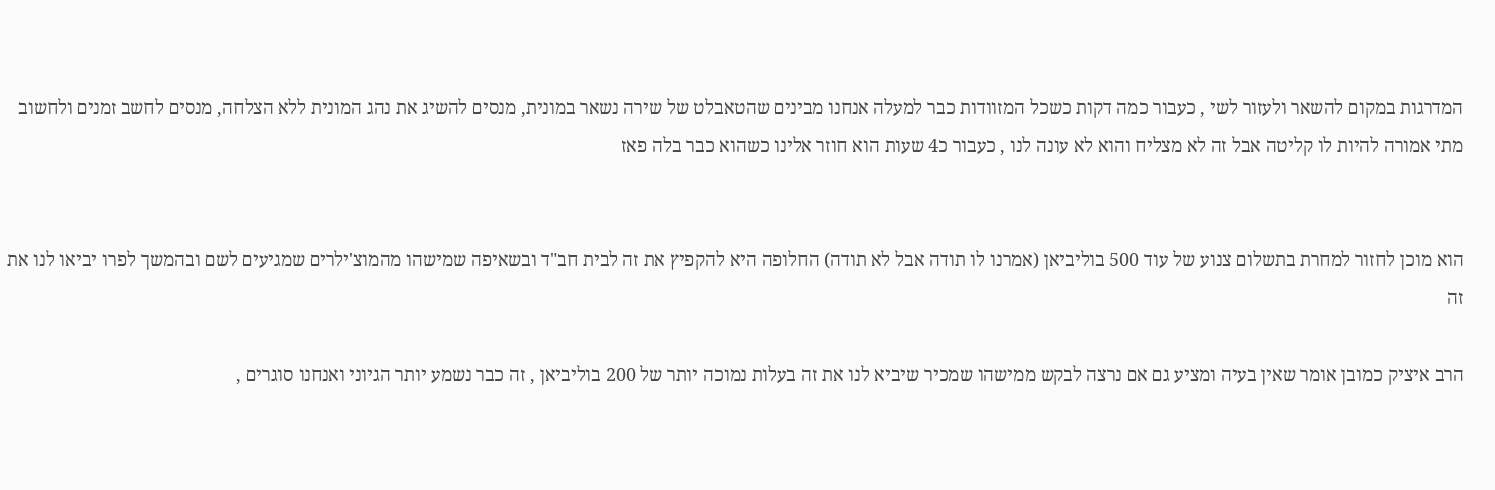המדרגות במקום להשאר ולעזור לשי , כעבור כמה דקות כשכל המזוודות כבר למעלה אנחנו מבינים שהטאבלט של שירה נשאר במונית, מנסים להשיג את נהג המונית ללא הצלחה, מנסים לחשב זמנים ולחשוב מתי אמורה להיות לו קליטה אבל זה לא מצליח והוא לא עונה לנו , כעבור כ4 שעות הוא חוזר אלינו כשהוא כבר בלה פאז


הוא מוכן לחזור למחרת בתשלום צנוע של עוד 500 בוליביאן (אמרנו לו תודה אבל לא תודה) החלופה היא להקפיץ את זה לבית חב"ד ובשאיפה שמישהו מהמוצ'ילרים שמגיעים לשם ובהמשך לפרו יביאו לנו את זה

הרב איציק כמובן אומר שאין בעיה ומציע גם אם נרצה לבקש ממישהו שמכיר שיביא לנו את זה בעלות נמוכה יותר של 200 בוליביאן , זה כבר נשמע יותר הגיוני ואנחנו סוגרים ,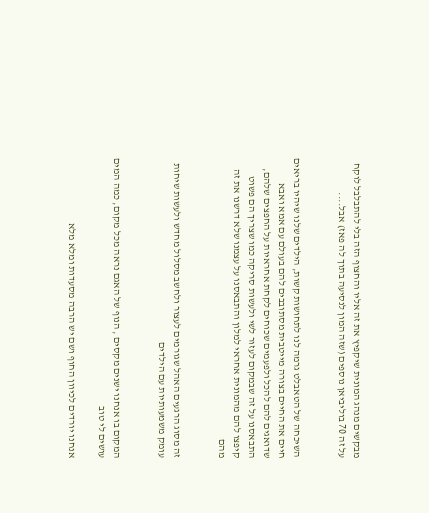מבקשים מנהג המונית שיקפיץ את זה אליו והחצוף הזה בלי להתבלבל לוקח על זה 70 בוליביאן נוספים (שזה המון לנסיעה בתוך לה פאז) אבל....


השיכחה של הטאבלט גרמה לנו לתחושות קשות, הילדים שלנו שיהיו בריאים חיים את החיים בצורה מייטבית מסתובבים להם בעולם עם אמא ואבא שדואגים להם להכל ולפעמים שכוחים לקחת אחראיות על החפצים שלהם, התבאסנו על זה שבמקום לעזור לשי ולעשות סריקה כמו שצריך הם פשוט קיפצו להם מהמונית אחראי למלון והתבאסנו על עצמנו שלא דרשנו את זה מהם


זה מסוג הרגעים האהל שגורמים לעצור ולחשב מסלול מחדש ולעשות שיחות עומק משמעותיות עם הילדים


המקום בו אנחנו ישנים מקסים , הנוף של האגם נראה מכל מקום, כמה המים עושים לי טוב

אנחנו יורדים לכיוון החוף ושם יש הרבה מסעדות ומלא מלא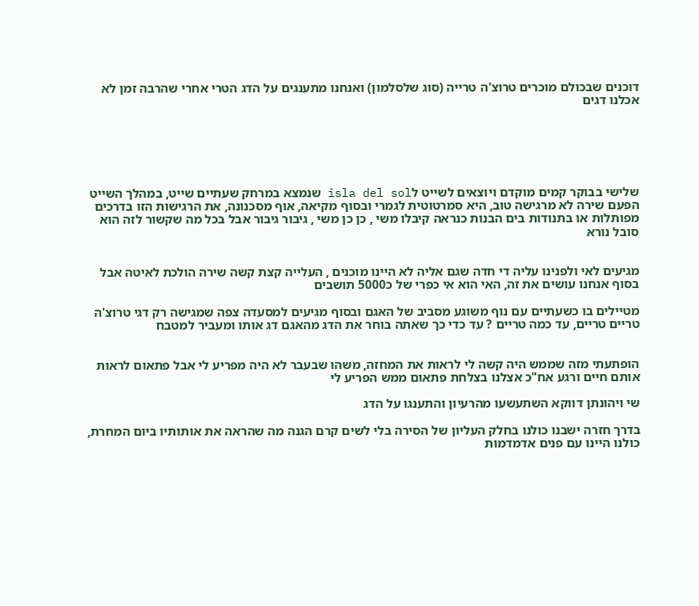דוכנים שבכולם מוכרים טרוצ'ה טרייה (סוג שלסלמון) ואנחנו מתענגים על הדג הטרי אחרי שהרבה זמן לא אכלנו דגים






שלישי בבוקר קמים מוקדם ויוצאים לשייט לisla del sol שנמצא במרחק שעתיים שייט, במהלך השייט הפעם שירה לא מרגישה טוב, היא סמרטוטית לגמרי ובסוף מקיאה, אוף מסכנונה, את הרגישות הזו בדרכים מפותלות או בתנודות בים הבנות כנראה קיבלו משי , כן כן משי , גיבור גיבור אבל בכל מה שקשור לזה הוא סובל נורא


מגיעים לאי ולפנינו עליה די חדה שגם אליה לא היינו מוכנים , העלייה קצת קשה שירה הולכת לאיטה אבל בסוף אנחנו עושים את זה, האי הוא אי כפרי של כ5000 תושבים

מטיילים בו כשעתיים עם נוף משוגע מסביב של האגם ובסוף מגיעים למסעדה צפה שמגישה רק דגי טרוצ'ה טריים טריים, עד כמה טריים ? עד כדי כך שאתה בוחר את הדג מהאגם דג אותו ומעביר למטבח


הופתעתי מזה שממש היה קשה לי לראות את המחזה, משהו שבעבר לא היה מפריע לי אבל פתאום לראות אותם חיים ורגע אח"כ אצלנו בצלחת פתאום ממש הפריע לי

שי ויהונתן דווקא השתעשעו מהרעיון והתענגו על הדג

בדרך חזרה ישבנו כולנו בחלק העליון של הסירה בלי לשים קרם הגנה מה שהראה את אותותיו ביום המחרת, כולנו היינו עם פנים אדמדמות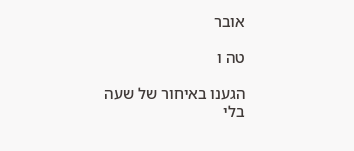אובר

טה ו

הגענו באיחור של שעה בלי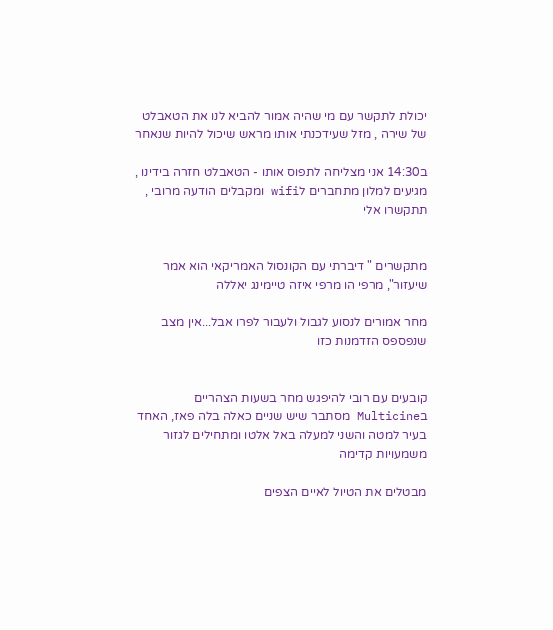יכולת לתקשר עם מי שהיה אמור להביא לנו את הטאבלט של שירה , מזל שעידכנתי אותו מראש שיכול להיות שנאחר

ב14:30 אני מצליחה לתפוס אותו - הטאבלט חזרה בידינו , מגיעים למלון מתחברים לwifi ומקבלים הודעה מרובי , תתקשרו אלי


מתקשרים " דיברתי עם הקונסול האמריקאי הוא אמר שיעזור", מרפי הו מרפי איזה טיימינג יאללה

מחר אמורים לנסוע לגבול ולעבור לפרו אבל...אין מצב שנפספס הזדמנות כזו


קובעים עם רובי להיפגש מחר בשעות הצהריים בMulticine מסתבר שיש שניים כאלה בלה פאז, האחד בעיר למטה והשני למעלה באל אלטו ומתחילים לגזור משמעויות קדימה

מבטלים את הטיול לאיים הצפים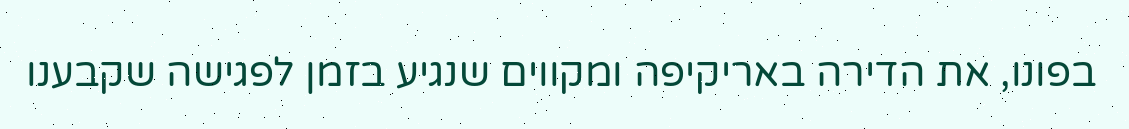בפונו, את הדירה באריקיפה ומקווים שנגיע בזמן לפגישה שקבענו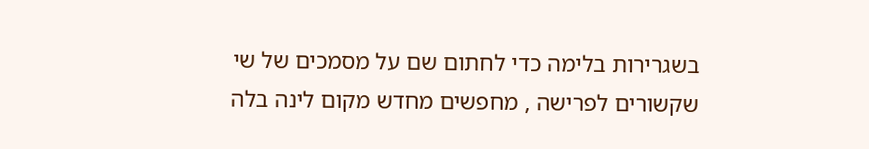בשגרירות בלימה כדי לחתום שם על מסמכים של שי שקשורים לפרישה , מחפשים מחדש מקום לינה בלה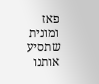פאז ומונית שתסיע אותנו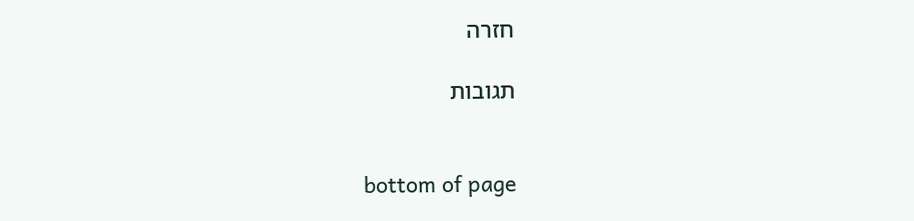חזרה

תגובות


bottom of page